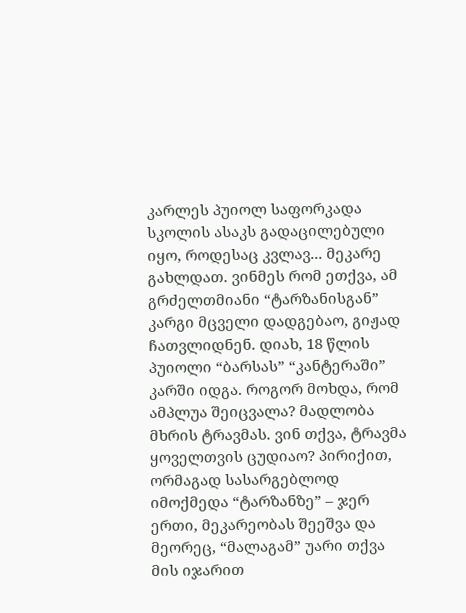კარლეს პუიოლ საფორკადა სკოლის ასაკს გადაცილებული იყო, როდესაც კვლავ... მეკარე გახლდათ. ვინმეს რომ ეთქვა, ამ გრძელთმიანი “ტარზანისგან” კარგი მცველი დადგებაო, გიჟად ჩათვლიდნენ. დიახ, 18 წლის პუიოლი “ბარსას” “კანტერაში” კარში იდგა. როგორ მოხდა, რომ ამპლუა შეიცვალა? მადლობა მხრის ტრავმას. ვინ თქვა, ტრავმა ყოველთვის ცუდიაო? პირიქით, ორმაგად სასარგებლოდ იმოქმედა “ტარზანზე” – ჯერ ერთი, მეკარეობას შეეშვა და მეორეც, “მალაგამ” უარი თქვა მის იჯარით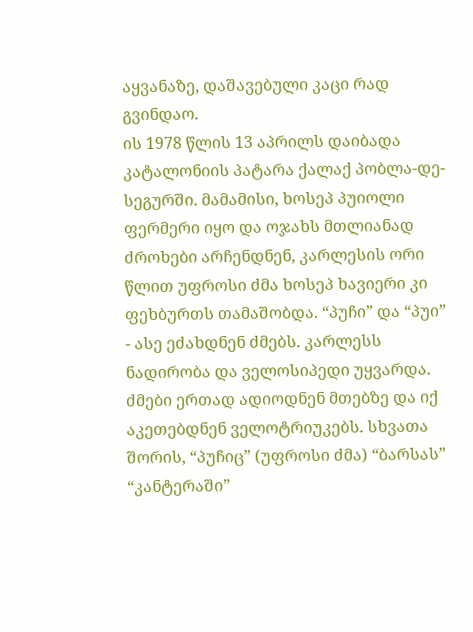აყვანაზე, დაშავებული კაცი რად გვინდაო.
ის 1978 წლის 13 აპრილს დაიბადა კატალონიის პატარა ქალაქ პობლა-დე-სეგურში. მამამისი, ხოსეპ პუიოლი ფერმერი იყო და ოჯახს მთლიანად ძროხები არჩენდნენ, კარლესის ორი წლით უფროსი ძმა ხოსეპ ხავიერი კი ფეხბურთს თამაშობდა. “პუჩი” და “პუი” - ასე ეძახდნენ ძმებს. კარლესს ნადირობა და ველოსიპედი უყვარდა. ძმები ერთად ადიოდნენ მთებზე და იქ აკეთებდნენ ველოტრიუკებს. სხვათა შორის, “პუჩიც” (უფროსი ძმა) “ბარსას” “კანტერაში”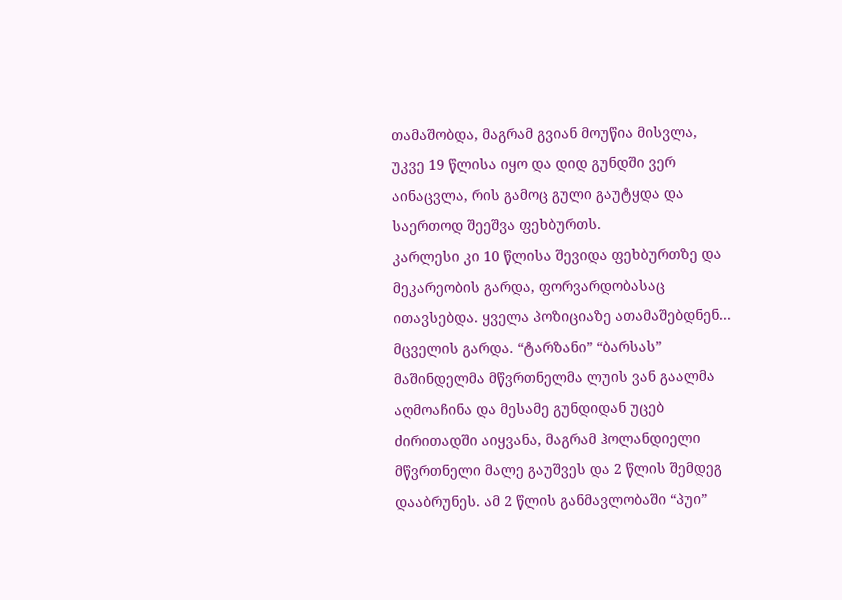თამაშობდა, მაგრამ გვიან მოუწია მისვლა, უკვე 19 წლისა იყო და დიდ გუნდში ვერ აინაცვლა, რის გამოც გული გაუტყდა და საერთოდ შეეშვა ფეხბურთს.
კარლესი კი 10 წლისა შევიდა ფეხბურთზე და მეკარეობის გარდა, ფორვარდობასაც ითავსებდა. ყველა პოზიციაზე ათამაშებდნენ... მცველის გარდა. “ტარზანი” “ბარსას” მაშინდელმა მწვრთნელმა ლუის ვან გაალმა აღმოაჩინა და მესამე გუნდიდან უცებ ძირითადში აიყვანა, მაგრამ ჰოლანდიელი მწვრთნელი მალე გაუშვეს და 2 წლის შემდეგ დააბრუნეს. ამ 2 წლის განმავლობაში “პუი”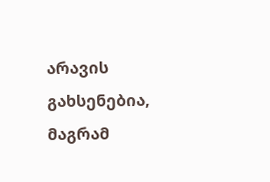არავის გახსენებია, მაგრამ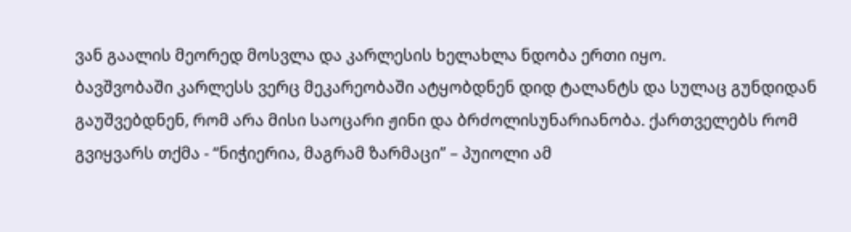ვან გაალის მეორედ მოსვლა და კარლესის ხელახლა ნდობა ერთი იყო.
ბავშვობაში კარლესს ვერც მეკარეობაში ატყობდნენ დიდ ტალანტს და სულაც გუნდიდან გაუშვებდნენ, რომ არა მისი საოცარი ჟინი და ბრძოლისუნარიანობა. ქართველებს რომ გვიყვარს თქმა - “ნიჭიერია, მაგრამ ზარმაცი” – პუიოლი ამ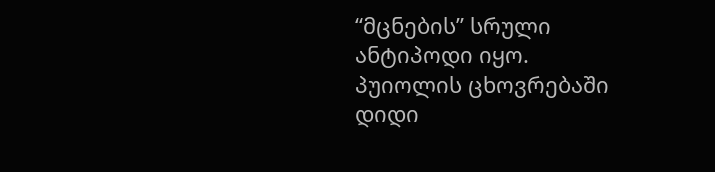“მცნების” სრული ანტიპოდი იყო.
პუიოლის ცხოვრებაში დიდი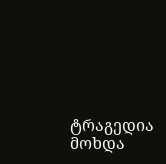ტრაგედია მოხდა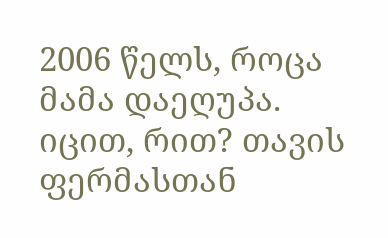2006 წელს, როცა მამა დაეღუპა. იცით, რით? თავის ფერმასთან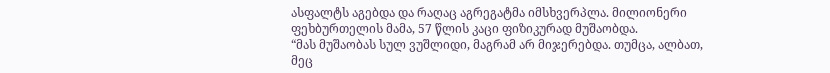ასფალტს აგებდა და რაღაც აგრეგატმა იმსხვერპლა. მილიონერი ფეხბურთელის მამა, 57 წლის კაცი ფიზიკურად მუშაობდა.
“მას მუშაობას სულ ვუშლიდი, მაგრამ არ მიჯერებდა. თუმცა, ალბათ, მეც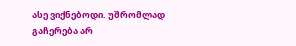ასე ვიქნებოდი. უშრომლად გაჩერება არ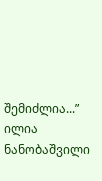შემიძლია...”
ილია ნანობაშვილი